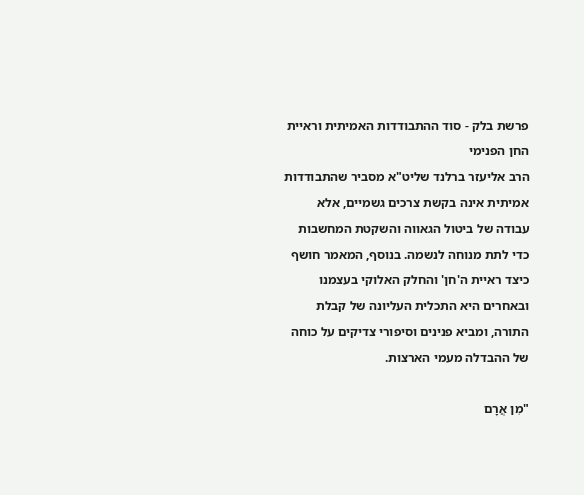פרשת בלק - סוד ההתבודדות האמיתית וראיית החן הפנימי
הרב אליעזר ברלנד שליט"א מסביר שהתבודדות אמיתית אינה בקשת צרכים גשמיים, אלא עבודה של ביטול הגאווה והשקטת המחשבות כדי לתת מנוחה לנשמה. בנוסף, המאמר חושף כיצד ראיית ה'חן' והחלק האלוקי בעצמנו ובאחרים היא התכלית העליונה של קבלת התורה, ומביא פנינים וסיפורי צדיקים על כוחה של ההבדלה מעמי הארצות.

"מִן אֲרָם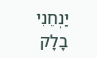יַנְחֵנִי בָלָק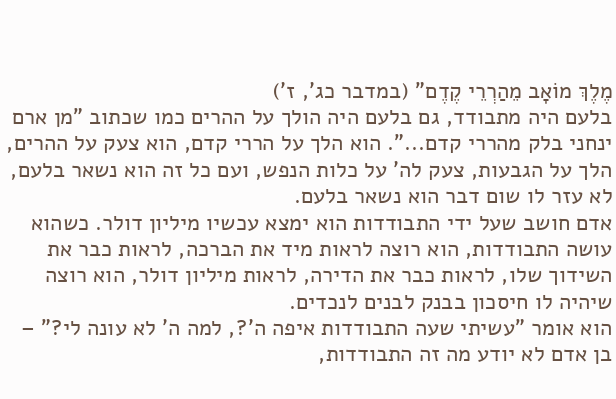מֶלֶךְ מוֹאָב מֵהַרְרֵי קֶדֶם" (במדבר כג', ז')
בלעם היה מתבודד, גם בלעם היה הולך על ההרים כמו שכתוב "מן ארם ינחני בלק מהררי קדם...". הוא הלך על הררי קדם, הוא צעק על ההרים, הלך על הגבעות, צעק לה' על כלות הנפש, ועם כל זה הוא נשאר בלעם, לא עזר לו שום דבר הוא נשאר בלעם.
אדם חושב שעל ידי התבודדות הוא ימצא עכשיו מיליון דולר. כשהוא עושה התבודדות, הוא רוצה לראות מיד את הברכה, לראות כבר את השידוך שלו, לראות כבר את הדירה, לראות מיליון דולר, הוא רוצה שיהיה לו חיסכון בבנק לבנים לנכדים.
הוא אומר "עשיתי שעה התבודדות איפה ה'?, למה ה' לא עונה לי?" – בן אדם לא יודע מה זה התבודדות,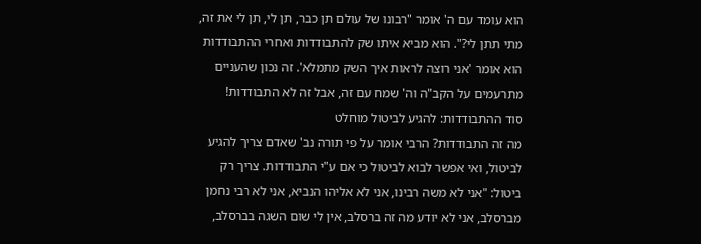הוא עומד עם ה' אומר "רבונו של עולם תן כבר, תן לי, תן לי את זה, מתי תתן לי?". הוא מביא איתו שק להתבודדות ואחרי ההתבודדות הוא אומר 'אני רוצה לראות איך השק מתמלא'. זה נכון שהעניים מתרעמים על הקב"ה וה' שמח עם זה, אבל זה לא התבודדות!
סוד ההתבודדות: להגיע לביטול מוחלט
מה זה התבודדות? הרבי אומר על פי תורה נב' שאדם צריך להגיע לביטול, ואי אפשר לבוא לביטול כי אם ע"י התבודדות. צריך רק ביטול: "אני לא משה רבינו, אני לא אליהו הנביא, אני לא רבי נחמן מברסלב, אני לא יודע מה זה ברסלב, אין לי שום השגה בברסלב,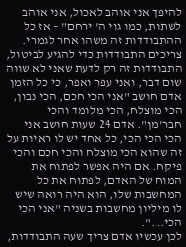להיפך אני אוהב לאכול, אני אוהב לשתות, כמו גוי ה' ירחם" – אז כל ההתבודדות זה משהו אחר לגמרי.
צריכים התבודדות כדי להגיע לביטול, התבודדות זה רק לדעת שאני לא שווה שום דבר, ואני עפר ואפר, כי כל הזמן אדם חושב "אני הכי חכם, הכי נבון, הכי מוצלח, הכי מלומד והכי חבר'מן". אדם 24 שעות חושב אני הכי הכי הכי, כל אחד יש לו ראיות על זה שהוא הכי מוצלח והכי חכם והכי פיקח. אם היה אפשר לפתוח את המוח של האדם, לפתוח את כל המחשבות שלו, הוא היה רואה שיש לו מיליון מחשבות בשניה "אני הכי הכי...".
לכן עכשיו אדם צריך שעה התבודדות,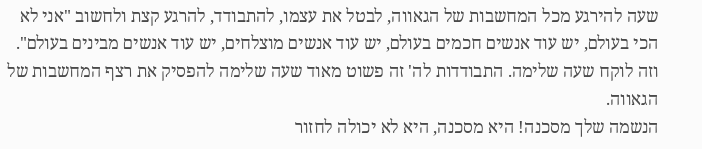שעה להירגע מכל המחשבות של הגאווה, לבטל את עצמו, להתבודד, להרגע קצת ולחשוב "אני לא הכי בעולם, יש עוד אנשים חכמים בעולם, יש עוד אנשים מוצלחים, יש עוד אנשים מבינים בעולם". וזה לוקח שעה שלימה. התבודדות לה' זה פשוט מאוד שעה שלימה להפסיק את רצף המחשבות של הגאווה.
הנשמה שלך מסכנה! היא מסכנה, היא לא יכולה לחזור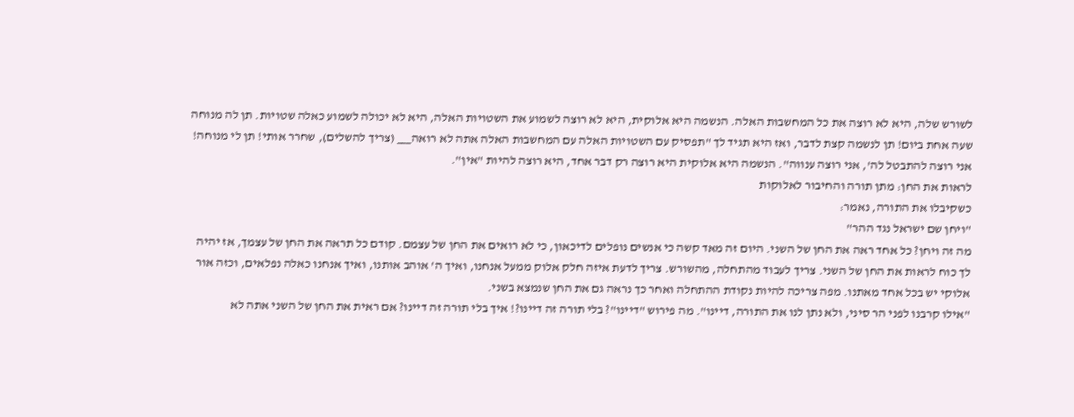לשורש שלה, היא לא רוצה את כל המחשבות האלה. הנשמה היא אלוקית, היא לא רוצה לשמוע את השטויות האלה, היא לא יכולה לשמוע כאלה שטויות. תן לה מנוחה שעה אחת ביום! תן לנשמה קצת לדבר, ואז היא תגיד לך "תפסיק עם השטויות האלה עם המחשבות האלה אתה לא רואה___ (צריך להשלים), שחרר אותי! תן לי מנוחה! אני רוצה להתבטל לה', אני רוצה ענווה". הנשמה היא אלוקית היא רוצה רק דבר אחד, היא רוצה להיות "אין".
לראות את החן: מתן תורה והחיבור לאלוקות
כשקיבלו את התורה, נאמר:
"ויחן שם ישראל נגד ההר"
מה זה ויחן? כל אחד ראה את החן של השני. היום זה מאד קשה כי אנשים נופלים לדיכאון, כי לא רואים את החן של עצמם. קודם כל תראה את החן של עצמך, אז יהיה לך כוח לראות את החן של השני. צריך לעבוד מהתחלה, מהשורש. צריך לדעת איזה חלק אלוק ממעל אנחנו, ואיך ה' אוהב אותנו, ואיך אנחנו כאלה נפלאים, וכזה אור אלוקי יש בכל אחד מאתנו. מפה צריכה להיות נקודת ההתחלה ואחר כך נראה גם את החן שנמצא בשני.
"אילו קרבנו לפני הר סיני, ולא נתן לנו את התורה, דיינו". מה פירוש "דיינו"? בלי תורה זה דיינו?! איך בלי תורה זה דיינו? אם ראית את החן של השני אתה לא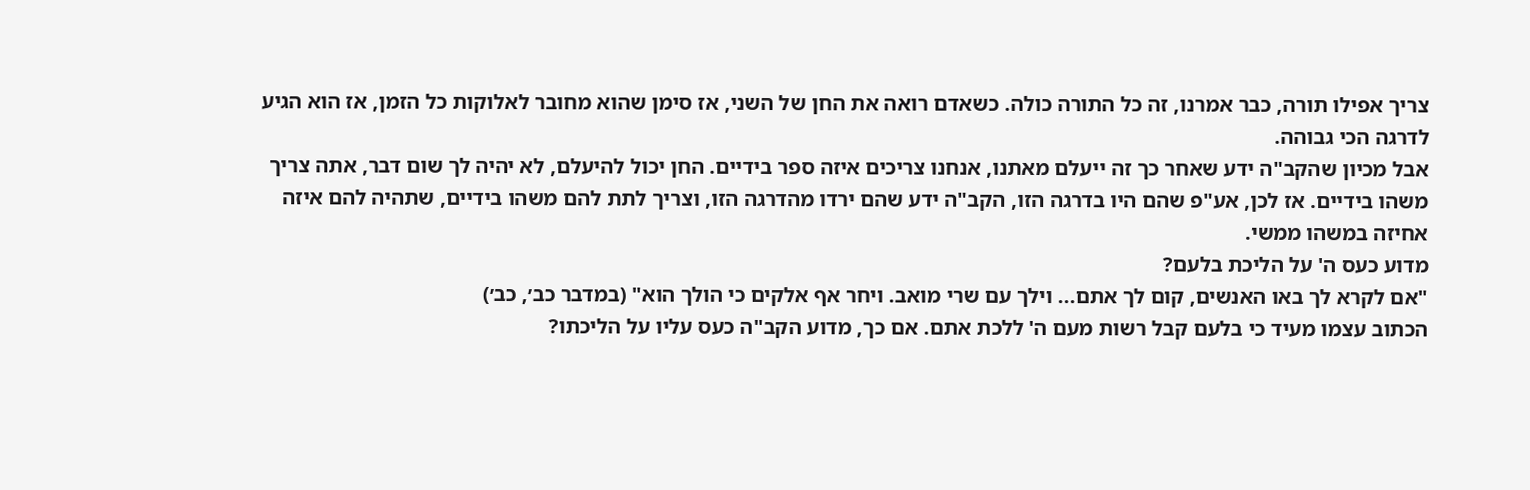צריך אפילו תורה, כבר אמרנו, זה כל התורה כולה. כשאדם רואה את החן של השני, אז סימן שהוא מחובר לאלוקות כל הזמן, אז הוא הגיע לדרגה הכי גבוהה.
אבל מכיון שהקב"ה ידע שאחר כך זה ייעלם מאתנו, אנחנו צריכים איזה ספר בידיים. החן יכול להיעלם, לא יהיה לך שום דבר, אתה צריך משהו בידיים. אז לכן, אע"פ שהם היו בדרגה הזו, הקב"ה ידע שהם ירדו מהדרגה הזו, וצריך לתת להם משהו בידיים, שתהיה להם איזה אחיזה במשהו ממשי.
מדוע כעס ה' על הליכת בלעם?
"אם לקרא לך באו האנשים, קום לך אתם... וילך עם שרי מואב. ויחר אף אלקים כי הולך הוא" (במדבר כב׳, כב׳)
הכתוב עצמו מעיד כי בלעם קבל רשות מעם ה' ללכת אתם. אם כך, מדוע הקב"ה כעס עליו על הליכתו?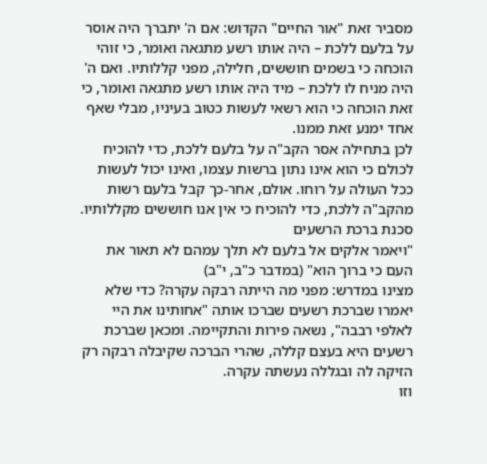מסביר זאת "אור החיים" הקדוש: אם ה' יתברך היה אוסר על בלעם ללכת – היה אותו רשע מתגאה ואומר, כי זוהי הוכחה כי בשמים חוששים, חלילה, מפני קללותיו. ואם ה' היה מניח לו ללכת – מיד היה אותו רשע מתגאה ואומר, כי זאת הוכחה כי הוא רשאי לעשות כטוב בעיניו, מבלי שאף אחד ימנע זאת ממנו.
לכן בתחילה אסר הקב"ה על בלעם ללכת, כדי להוכיח לכולם כי הוא אינו נתון ברשות עצמו, ואינו יכול לעשות ככל העולה על רוחו. אולם, אחר-כך קבל בלעם רשות מהקב"ה ללכת, כדי להוכיח כי אין אנו חוששים מקללותיו.
סכנת ברכת הרשעים
"ויאמר אלקים אל בלעם לא תלך עמהם לא תאור את העם כי ברוך הוא" (במדבר כ"ב, י"ב)
מצינו במדרש: מפני מה הייתה רבקה עקרה? כדי שלא יאמרו שברכת רשעים שברכו אותה "אחותינו את היי לאלפי רבבה", נשאה פירות והתקיימה. ומכאן שברכת רשעים היא בעצם קללה, שהרי הברכה שקיבלה רבקה רק הזיקה לה ובגללה נעשתה עקרה.
וזו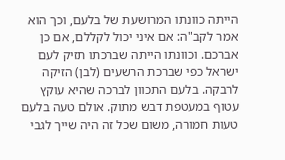הייתה כוונתו המרושעת של בלעם, וכך הוא אמר לקב"ה: אם איני יכול לקללם, אם כן אברכם. וכוונתו הייתה שברכתו תזיק לעם ישראל כפי שברכת הרשעים (לבן) הזיקה לרבקה. בלעם התכוון לברכה שהיא עוקץ עטוף במעטפת דבש מתוק. אולם טעה בלעם טעות חמורה, משום שכל זה היה שייך לגבי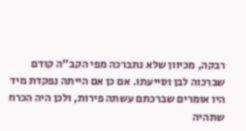רבקה, מכיוון שלא נתברכה מפי הקב"ה קודם שברכוה לבן וסייעתו. אם כן אם הייתה נפקדת מיד היו אומרים שברכתם עשתה פירות, ולכן היה הכרח שתהיה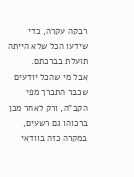רבקה עקרה, כדי שידעו הכל שלא הייתה תועלת בברכתם.
אבל מי שהכל יודעים שכבר התברך מפי הקב"ה, ורק לאחר מכן ברכוהו גם רשעים, במקרה כזה בוודאי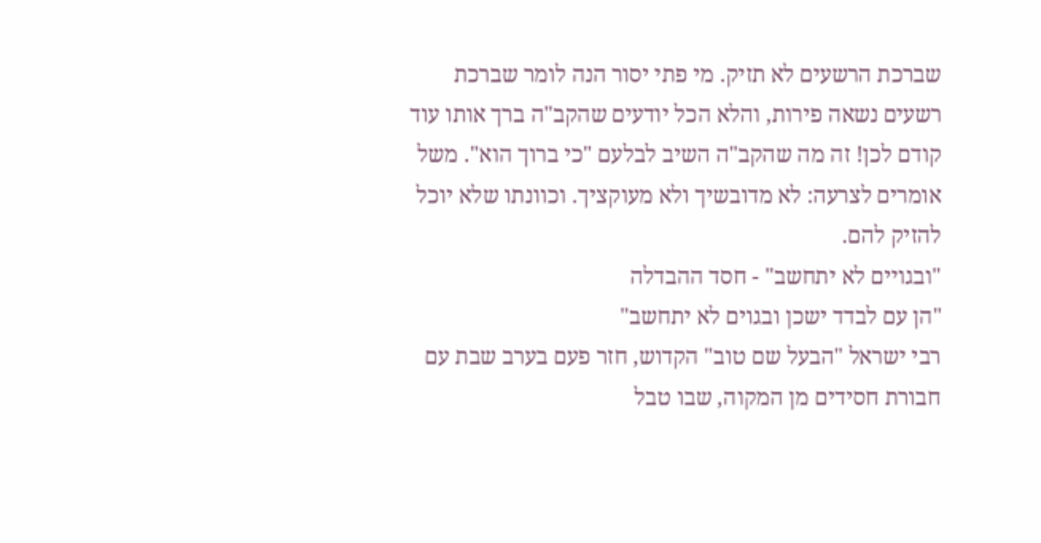שברכת הרשעים לא תזיק. מי פתי יסור הנה לומר שברכת רשעים נשאה פירות, והלא הכל יודעים שהקב"ה ברך אותו עוד קודם לכן! זה מה שהקב"ה השיב לבלעם "כי ברוך הוא". משל אומרים לצרעה: לא מדובשיך ולא מעוקציך. וכוונתו שלא יוכל להזיק להם.
"ובגויים לא יתחשב" - חסד ההבדלה
"הן עם לבדד ישכן ובגוים לא יתחשב"
רבי ישראל "הבעל שם טוב" הקדוש, חזר פעם בערב שבת עם חבורת חסידים מן המקוה, שבו טבל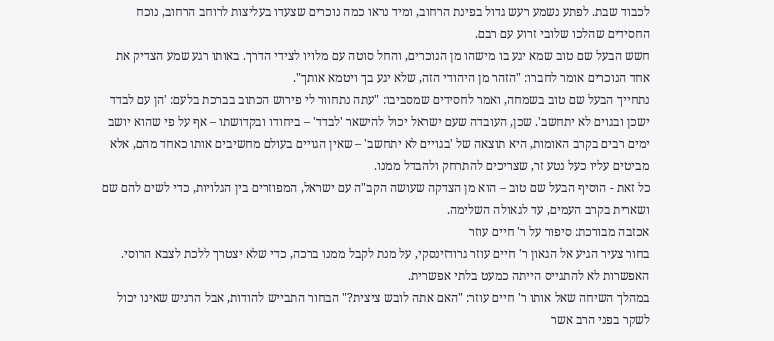לכבוד שבת. לפתע נשמע רעש גדול בפינת הרחוב, ומיד נראו כמה נוכרים שצעדו בעליצות לרוחב הרחוב, נוכח החסידים שהלכו שלובי זרוע עם רבם.
חשש הבעל שם טוב שמא יגע בו מישהו מן הנוכרים, והחל סוטה עם מלויו לצידי הדרך. באותו רגע שמע הצדיק את אחד הנוכרים אומר לחברו: "הזהר מן היהודי הזה, שלא יגע בך ויטמא אותך".
נתחייך הבעל שם טוב בשמחה, ואמר לחסידים שמסביבו: "עתה נתחוור לי פירוש הכתוב בברכת בלעם: 'הן עם לבדד ישכן ובגוים לא יתחשב'. שכן, העובדה שעם ישראל יכול להישאר 'לבדד' – ביחודו ובקדושתו – אף על פי שהוא יושב ימים רבים בקרב האומות, היא תוצאה של 'בגויים לא יתחשב' – שאין הגויים בעולם מחשיבים אותו כאחד מהם, אלא מביטים עליו כעל נטע זר, שצריכים להתרחק ולהבדל ממנו.
כל זאת - הוסיף הבעל שם טוב – הוא מן הצדקה שעושה הקב"ה עם ישראל, המפוזרים בין הגלויות, כדי לשים להם שם ושארית בקרב העמים, עד לגאולה השלימה.
אכזבה מבורכת: סיפור על ר' חיים עוזר
בחור צעיר הגיע אל הגאון ר' חיים עוזר גרודזינסקי, על מנת לקבל ממנו ברכה, כדי שלא יצטרך ללכת לצבא הרוסי. האפשרות לא להתגייס הייתה כמעט בלתי אפשרית.
במהלך השיחה שאל אותו ר' חיים עוזר: "האם אתה לובש ציצית?" הבחור התבייש להודות, אבל הרגיש שאינו יכול לשקר בפני הרב אשר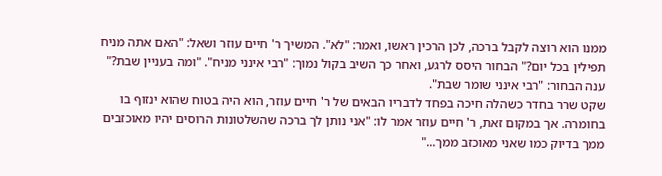ממנו הוא רוצה לקבל ברכה, לכן הרכין ראשו, ואמר: "לא". המשיך ר' חיים עוזר ושאל: "האם אתה מניח תפילין בכל יום?" הבחור היסס לרגע, ואחר כך השיב בקול נמוך: "רבי אינני מניח". "ומה בעניין שבת?" ענה הבחור: "רבי אינני שומר שבת".
שקט שרר בחדר כשהלה חיכה בפחד לדבריו הבאים של ר' חיים עוזר, הוא היה בטוח שהוא ינזוף בו בחומרה. אך במקום זאת, ר' חיים עוזר אמר לו: "אני נותן לך ברכה שהשלטונות הרוסים יהיו מאוכזבים ממך בדיוק כמו שאני מאוכזב ממך..."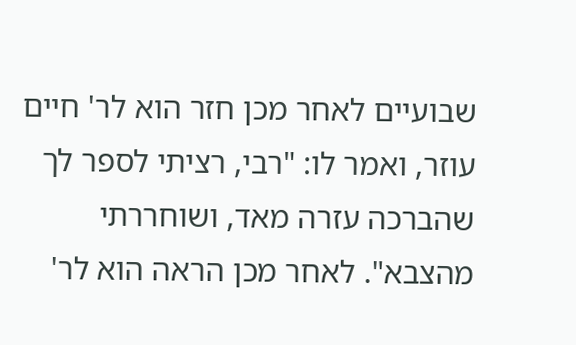שבועיים לאחר מכן חזר הוא לר' חיים עוזר, ואמר לו: "רבי, רציתי לספר לך שהברכה עזרה מאד, ושוחררתי מהצבא". לאחר מכן הראה הוא לר'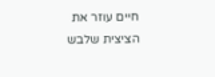חיים עוזר את הציצית שלבש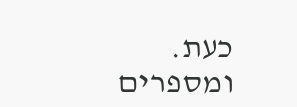כעת. ומספרים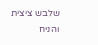שלבש ציצית והניח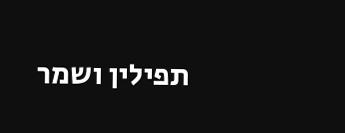תפילין ושמר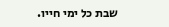שבת כל ימי חייו.